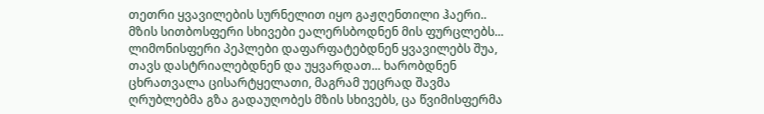თეთრი ყვავილების სურნელით იყო გაჟღენთილი ჰაერი.. მზის სითბოსფერი სხივები ეალერსბოდნენ მის ფურცლებს... ლიმონისფერი პეპლები დაფარფატებდნენ ყვავილებს შუა, თავს დასტრიალებდნენ და უყვარდათ... ხარობდნენ ცხრათვალა ცისარტყელათი, მაგრამ უეცრად შავმა ღრუბლებმა გზა გადაუღობეს მზის სხივებს, ცა წვიმისფერმა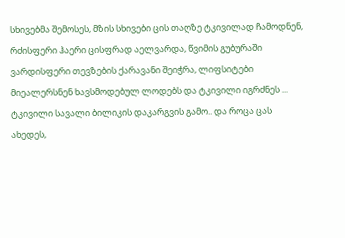სხივებმა შემოსეს, მზის სხივები ცის თაღზე ტკივილად ჩამოდნენ, რძისფერი ჰაერი ცისფრად აელვარდა, წვიმის გუბურაში ვარდისფერი თევზების ქარავანი შეიჭრა, ლიფსიტები მიეალერსნენ ხავსმოდებულ ლოდებს და ტკივილი იგრძნეს ... ტკივილი სავალი ბილიკის დაკარგვის გამო.. და როცა ცას ახედეს,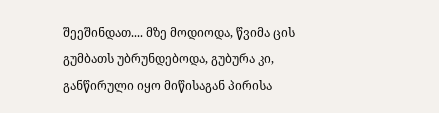შეეშინდათ.... მზე მოდიოდა, წვიმა ცის გუმბათს უბრუნდებოდა, გუბურა კი, განწირული იყო მიწისაგან პირისა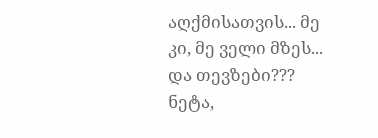აღქმისათვის... მე კი, მე ველი მზეს... და თევზები??? ნეტა,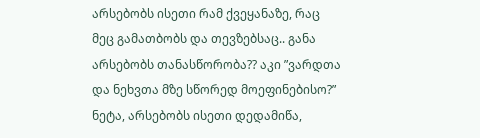არსებობს ისეთი რამ ქვეყანაზე, რაც მეც გამათბობს და თევზებსაც.. განა არსებობს თანასწორობა?? აკი ”ვარდთა და ნეხვთა მზე სწორედ მოეფინებისო?” ნეტა, არსებობს ისეთი დედამიწა,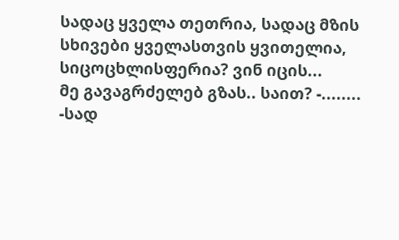სადაც ყველა თეთრია, სადაც მზის სხივები ყველასთვის ყვითელია, სიცოცხლისფერია? ვინ იცის...
მე გავაგრძელებ გზას.. საით? -........
-სად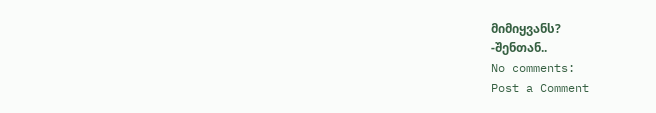მიმიყვანს?
-შენთან..
No comments:
Post a Comment